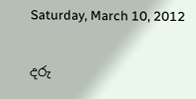Saturday, March 10, 2012

දරු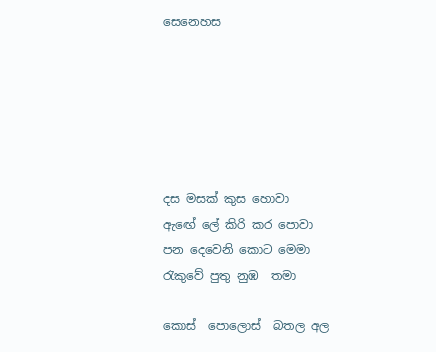සෙනෙහස






දස මසක් කුස හොවා
ඇඟේ ලේ කිරි කර පොවා
පන දෙවෙනි කොට මෙමා
රැකුවේ පුතු නුඹ  තමා

කොස්  පොලොස්  බතල අල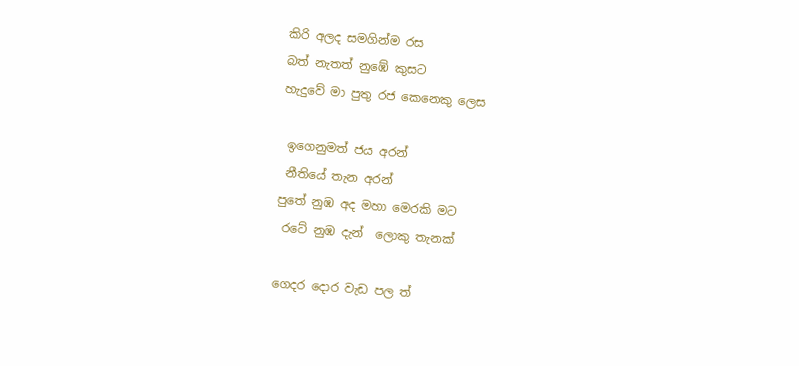කිරි අලද සමගින්ම රස
බත් නැතත් නුඹේ කුසට
හැදුවේ මා පුතු රජ කෙනෙකු ලෙස

 ඉගෙනුමත් ජය අරන්
 නීතියේ තැන අරන්
පුතේ නුඹ අද මහා මෙරකි මට
 රටේ නුඹ දැන්  ලොකු තැනක්

ගෙදර දොර වැඩ පල ත්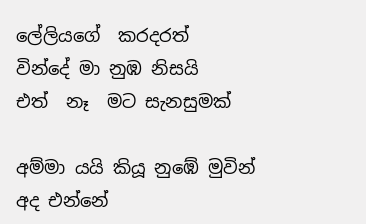ලේලියගේ  කරදරත්
වින්දේ මා නුඹ නිසයි
එත්  නෑ  මට සැනසුමක්

අම්මා යයි කියූ නුඹේ මුවින්
අද එන්නේ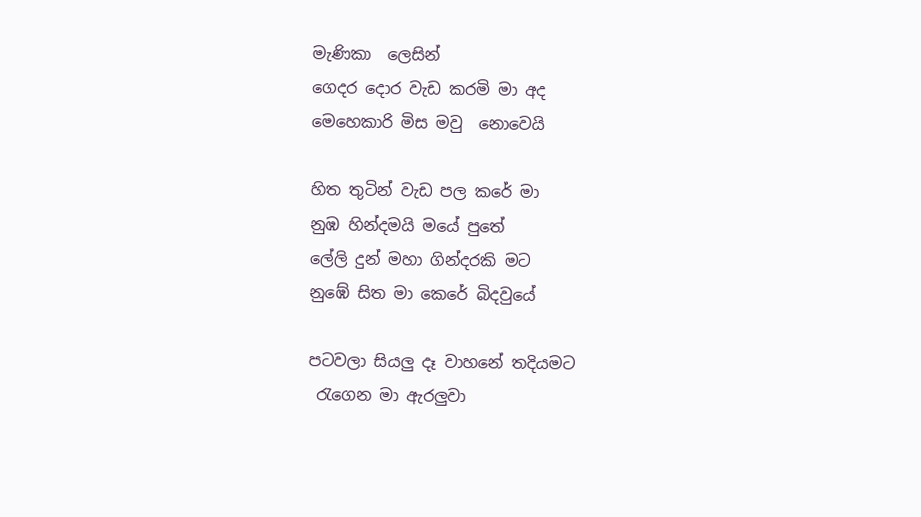මැණිකා  ලෙසින්
ගෙදර දොර වැඩ කරමි මා අද
මෙහෙකාරි මිස මවු  නොවෙයි

හිත තුටින් වැඩ පල කරේ මා
නුඹ හින්දමයි මයේ පුතේ
ලේලි දුන් මහා ගින්දරකි මට
නුඹේ සිත මා කෙරේ බිදවුයේ

පටවලා සියලු දෑ වාහනේ තදියමට
 රැගෙන මා ඇරලුවා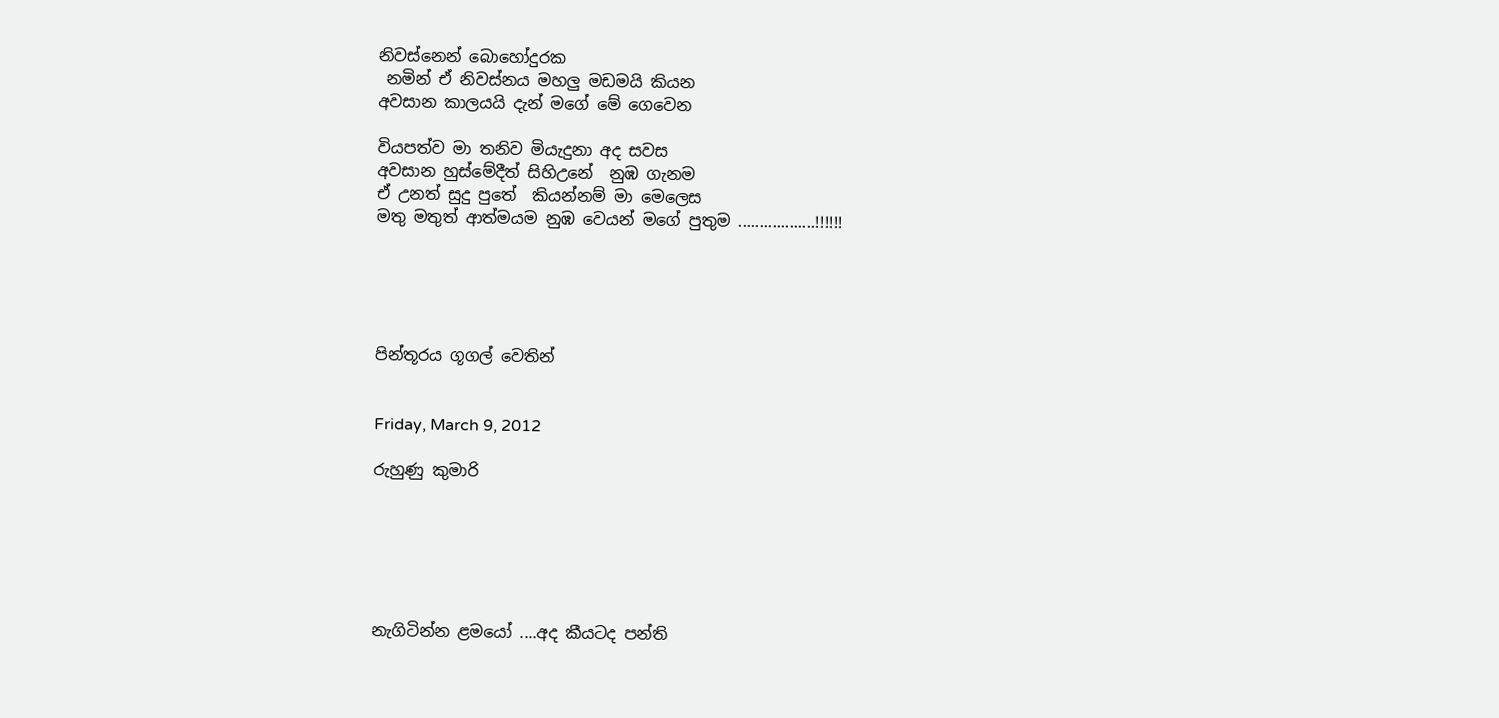නිවස්නෙන් බොහෝදුරක
 නමින් ඒ නිවස්නය මහලු මඩමයි කියන
අවසාන කාලයයි දැන් මගේ මේ ගෙවෙන

වියපත්ව මා තනිව මියැදුනා අද සවස
අවසාන හුස්මේදීත් සිහිඋනේ  නුඹ ගැනම
ඒ උනත් සුදු පුතේ  කියන්නම් මා මෙලෙස
මතු මතුත් ආත්මයම නුඹ වෙයන් මගේ පුතුම ..................!!!!!!





පින්තූරය ගූගල් වෙතින්


Friday, March 9, 2012

රුහුණු කුමාරි






නැගිටින්න ළමයෝ ....අද කීයටද පන්ති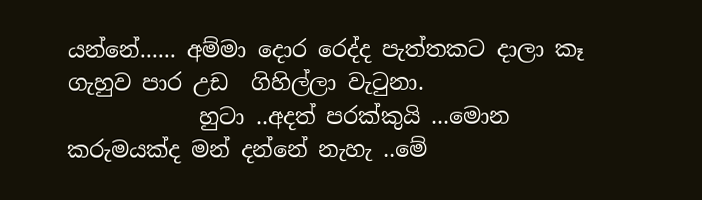යන්නේ...... අම්මා දොර රෙද්ද පැත්තකට දාලා කෑ ගැහුව පාර උඩ  ගිහිල්ලා වැටුනා.
            හුටා ..අදත් පරක්කුයි ...මොන කරුමයක්ද මන් දන්නේ නැහැ ..මේ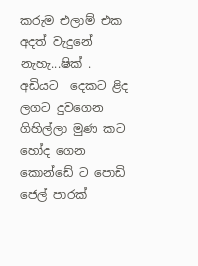කරුම එලාම් එක අදත් වැදුනේ නැහැ...ෂික් .
අඩියට  දෙකට ළිද ලගට දුවගෙන ගිහිල්ලා මුණ කට හෝද ගෙන කොන්ඩේ ට පොඩි ජෙල් පාරක්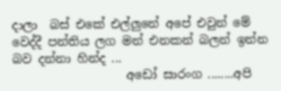දාලා  බස් එකේ එල්ලුනේ අපේ එවුන් මේ වෙද්දී පන්තිය ලග මන් එනකන් බලන් ඉන්න බව දන්නා හින්ද ...
                   අඩෝ සාරංග ........අපි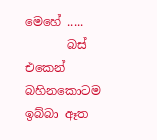මෙහේ .....
       බස් එකෙන් බහිනකොටම  ඉබ්බා ඈත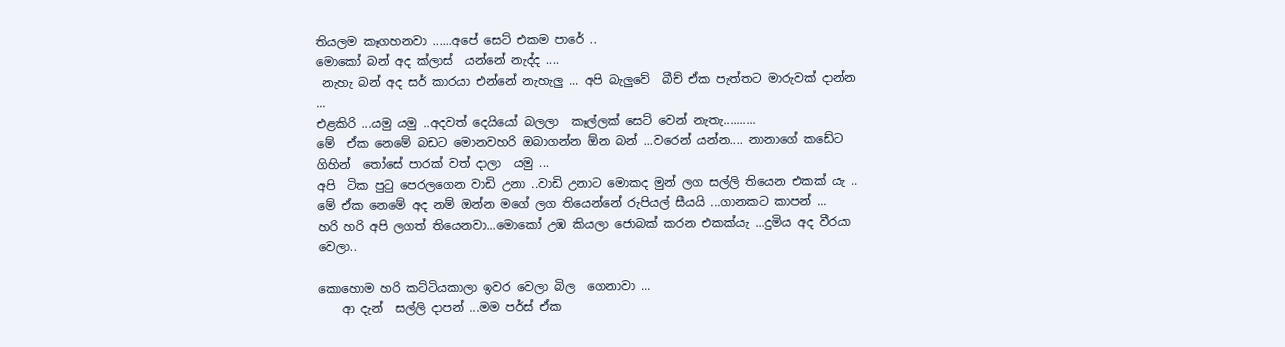තියලම කෑගහනවා ......අපේ සෙට් එකම පාරේ ..
මොකෝ බන් අද ක්ලාස්  යන්නේ නැද්ද ....
 නැහැ බන් අද සර් කාරයා එන්නේ නැහැලු ... අපි බැලුවේ  බීච් ඒක පැත්තට මාරුවක් දාන්න ...
එළකිරි ...යමු යමු ..අදවත් දෙයියෝ බලලා  කෑල්ලක් සෙට් වෙන් නැතැ..........
මේ  ඒක නෙමේ බඩට මොනවහරි ඔබාගන්න ඕන බන් ...වරෙන් යන්න.... නානාගේ කඩේට ගිහින්  තෝසේ පාරක් වත් දාලා  යමු ...
අපි  ටික පුටු පෙරලගෙන වාඩි උනා ..වාඩි උනාට මොකද මුන් ලග සල්ලි තියෙන එකක් යැ ..
මේ ඒක නෙමේ අද නම් ඔන්න මගේ ලග තියෙන්නේ රුපියල් සීයයි ...ගානකට කාපන් ...
හරි හරි අපි ලගත් තියෙනවා...මොකෝ උඹ කියලා ජොබක් කරන එකක්යැ ...දුමිය අද වීරයා වෙලා..

කොහොම හරි කට්ටියකාලා ඉවර වෙලා බිල  ගෙනාවා ...
    ආ දැන්  සල්ලි දාපන් ...මම පර්ස් ඒක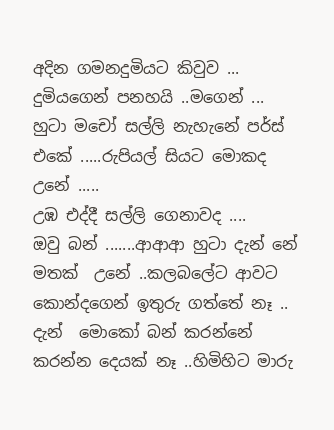අදින ගමනදුමියට කිවුව ...
දුමියගෙන් පනහයි ..මගෙන් ...
හුටා මචෝ සල්ලි නැහැනේ පර්ස් එකේ .....රුපියල් සියට මොකද උනේ .....
උඹ එද්දී සල්ලි ගෙනාවද ....
ඔවු බන් .......ආආආ‍ හුටා දැන් නේ මතක්  උනේ ..කලබලේට ආවට කොන්දගෙන් ඉතුරු ගත්තේ නෑ ..
දැන්  මොකෝ බන් කරන්නේ
කරන්න දෙයක් නෑ ..හිමිහිට මාරු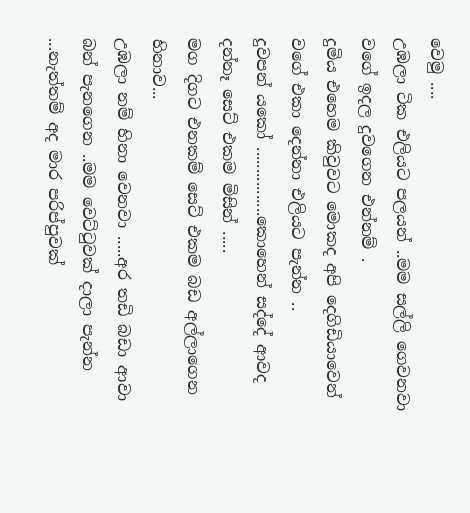වෙමු ....
උඹලා ටික එලියට පලයන් ..මම සල්ලි ගෙවනවා වගේ ඉදල දුවගෙන එන්නම් .
දුමිය එහෙම කිවුවට මොකද අපි දෙගිඩියාවෙන් වගේ එකා දෙන්නා එලියට පැන්න ..
දුවපන් යකෝ ................කොහෙන් සද්දේ ආවද දන්නෑ සෙට් එකම මිසින් .....
මග දිගට එනකම් සෙට් එකම බඩ අල්ලාගෙන  හිනාව...
උඹලා නම් හිනා වෙනවා .....අර තඩි බඩා ආවා බන් පැනගෙන ..මම වෙට්ටුවක් දාලා පැන්න ...නැත්තම් අද මාර පරිප්පුවක්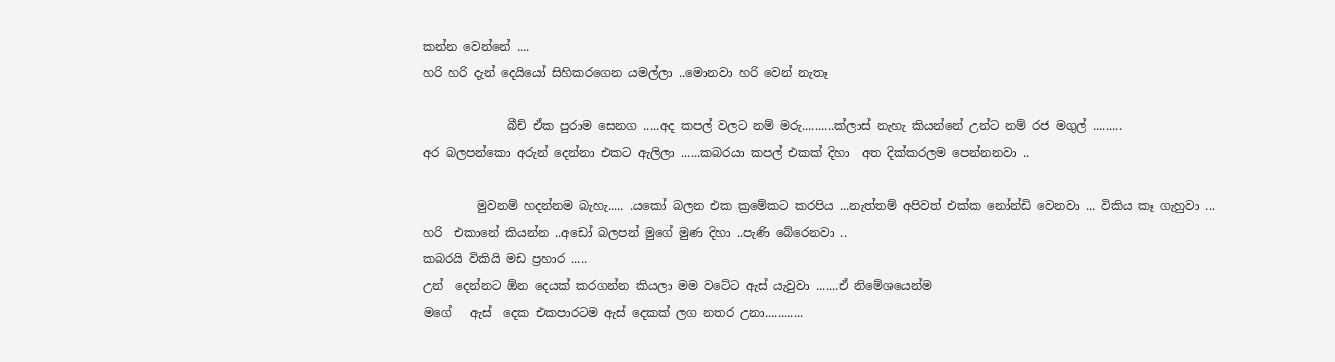කන්න වෙන්නේ ....
හරි හරි දැන් දෙයියෝ සිහිකරගෙන යමල්ලා ..මොනවා හරි වෙන් නැතෑ

              බීච් ඒක පුරාම සෙනග .....අද කපල් වලට නම් මරු..........ක්ලාස් නැහැ කියන්නේ උන්ට නම් රජ මගුල් .........
අර බලපන්කො අරුන් දෙන්නා එකට ඇලිලා ......කබරයා කපල් එකක් දිහා  අත දික්කරලම පෙන්නනවා ..

         මුවනම් හදන්නම බැහැ..... .යකෝ බලන එක ක්‍රමේකට කරපිය ...නැත්තම් අපිවත් එක්ක නෝන්ඩි වෙනවා ... විකිය කෑ ගැහුවා ...
හරි  එකානේ කියන්න ..අඩෝ බලපන් මුගේ මුණ දිහා ..පැණි බේරෙනවා ..
කබරයි විකියි මඩ ප්‍රහාර .....
උන්  දෙන්නට ඕන දෙයක් කරගන්න කියලා මම වටේට ඇස් යැවුවා .......ඒ නිමේශයෙන්ම
මගේ   ඇස්  දෙක එකපාරටම ඇස් දෙකක් ලග නතර උනා............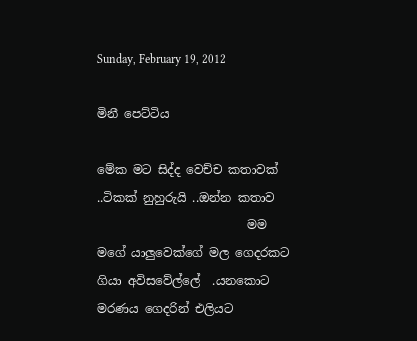Sunday, February 19, 2012

මිනී පෙට්ටිය

මේක මට සිද්ද වෙච්ච කතාවක් ..ටිකක් නුහුරුයි ..ඔන්න කතාව
                         මම මගේ යාලුවෙක්ගේ මල ගෙදරකට ගියා අවිසවේල්ලේ  .යනකොට මරණය ගෙදරින් එලියට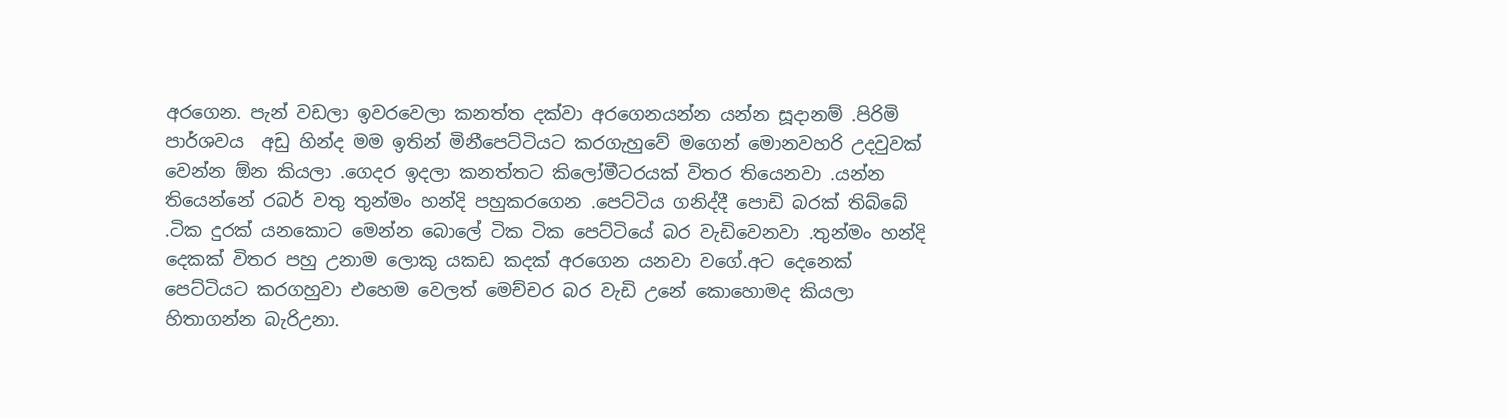අරගෙන. පැන් වඩලා ඉවරවෙලා කනත්ත දක්වා අරගෙනයන්න යන්න සූදානම් .පිරිමි පාර්ශවය  අඩු හින්ද මම ඉතින් මිනීපෙට්ටියට කරගැහුවේ මගෙන් මොනවහරි උදවුවක් වෙන්න ඕන කියලා .ගෙදර ඉදලා කනත්තට කිලෝමීටරයක් විතර තියෙනවා .යන්න තියෙන්නේ රබර් වතු තුන්මං හන්දි පහුකරගෙන .පෙට්ටිය ගනිද්දී පොඩි බරක් තිබ්බේ .ටික දුරක් යනකොට මෙන්න බොලේ ටික ටික පෙට්ටියේ බර වැඩිවෙනවා .තුන්මං හන්දි දෙකක් විතර පහු උනාම ලොකු යකඩ කදක් අරගෙන යනවා වගේ.අට දෙනෙක් පෙට්ටියට කරගහුවා එහෙම වෙලත් මෙච්චර බර වැඩි උනේ කොහොමද කියලා හිතාගන්න බැරිඋනා.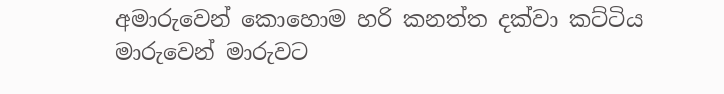අමාරුවෙන් කොහොම හරි කනත්ත දක්වා කට්ටිය මාරුවෙන් මාරුවට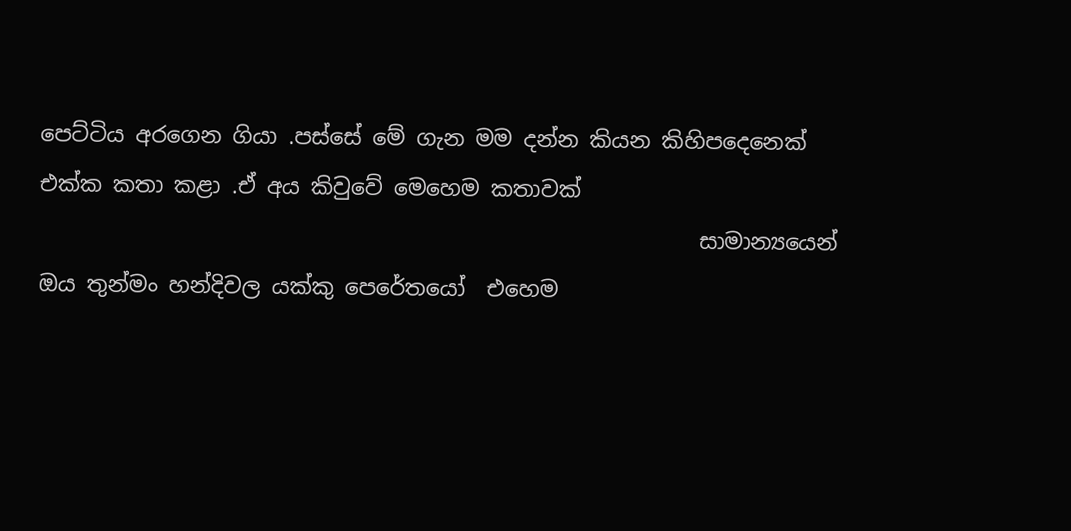පෙට්ටිය අරගෙන ගියා .පස්සේ මේ ගැන මම දන්න කියන කිහිපදෙනෙක් එක්ක කතා කළා .ඒ අය කිවුවේ මෙහෙම කතාවක්
                                                            සාමාන්‍යයෙන් ඔය තුන්මං හන්දිවල යක්කු පෙරේතයෝ  එහෙම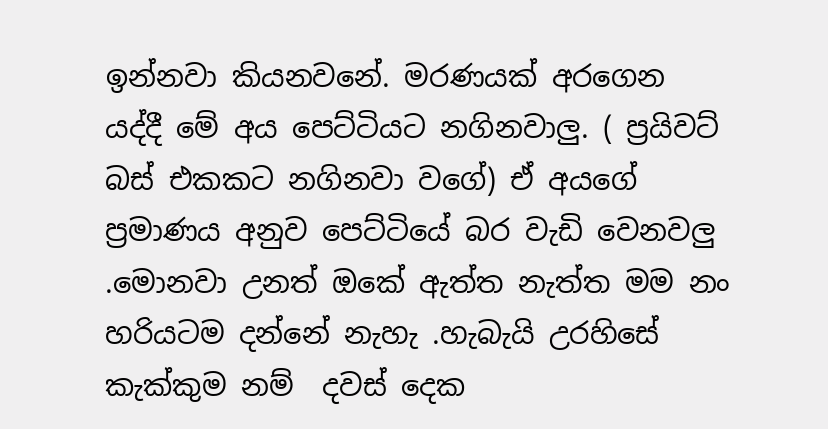ඉන්නවා කියනවනේ. මරණයක් අරගෙන යද්දී මේ අය පෙට්ටියට නගිනවාලු. ( ප්‍රයිවට් බස් එකකට නගිනවා වගේ) ඒ අයගේ ප්‍රමාණය අනුව පෙට්ටියේ බර වැඩි වෙනවලු .මොනවා උනත් ඔකේ ඇත්ත නැත්ත මම නං හරියටම දන්නේ නැහැ .හැබැයි උරහිසේ කැක්කුම නම්  දවස් දෙක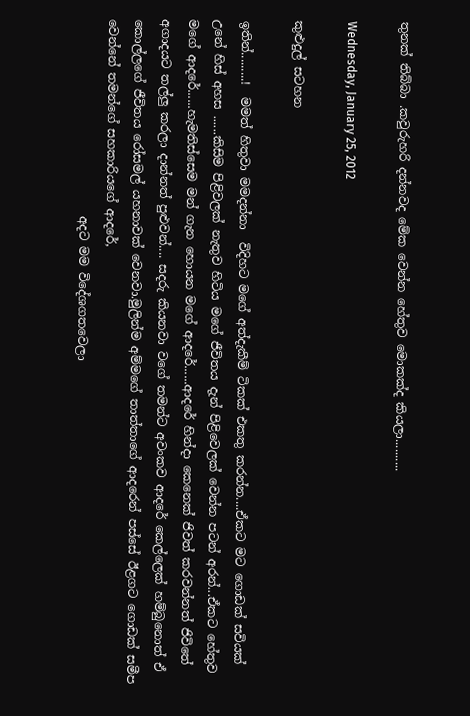තුනක් තිබ්බා .කවුරුහරි දන්නවද මේක වෙන්න හේතුව මොකක්ද කියලා..........

Wednesday, January 25, 2012

කුළුදුල් සටහන

ඉතින්.........!  මමත් හිතුවා මමදන්නා  විදිහට මගේ අත්දැකීම් ටිකක් එකතු කරන්න....ඒකට මට ගොඩක් සවියක් උනේ හිස් අහස ......කිසිම පිළිවලක් නැතුව හිටිය මගේ ජීවිතය දැන් පිළිවෙලක් වෙන්න පටන් අරන්...ඒකට හේතුව මගේ ආදරේ......හැමතිස්සෙම මන් ගැන හොයන මගේ ආදරේ......ආදරේ හින්දා කෙනෙක් ජිවත් කරවන්නත් ජිවිතේ අගාදයට තල්ලු කරලා දාන්නත් පුළුවන්.... සදරු කියනවා වගේ තමන්ට අවංකව ආදරේ කෙල්ලෙක් හම්බුනොත් ඒ කොල්ලගේ ජීවිතය රෝසමල් යහනාවක් වෙනවා.මුලින්ම අම්මගේ තාත්තාගේ ආදරෙන් පස්සේ ඊළගට ගොඩක් සමීප වෙන්නේ තමන්ගේ සහකාරියගේ ආදරේ,
                                 අදට මම විදේශගතවෙලා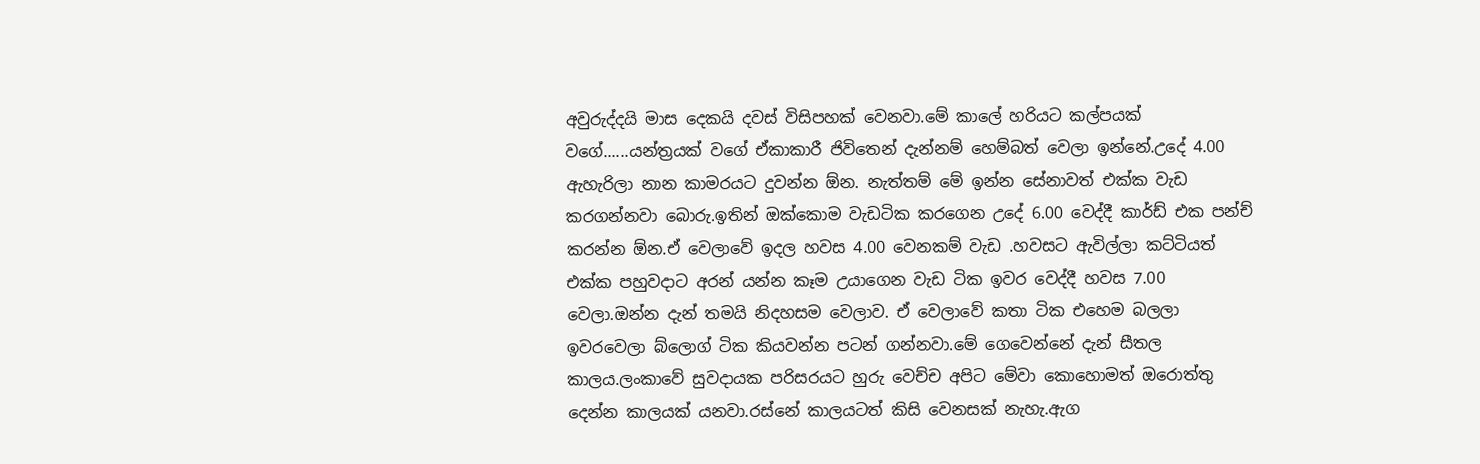අවුරුද්දයි මාස දෙකයි දවස් විසිපහක් වෙනවා.මේ කාලේ හරියට කල්පයක් වගේ......යන්ත්‍රයක් වගේ ඒකාකාරී ජිවිතෙන් දැන්නම් හෙම්බත් වෙලා ඉන්නේ.උදේ 4.00 ඇහැරිලා නාන කාමරයට දුවන්න ඕන. නැත්තම් මේ ඉන්න සේනාවත් එක්ක වැඩ කරගන්නවා බොරු.ඉතින් ඔක්කොම වැඩටික කරගෙන උදේ 6.00 වෙද්දී කාර්ඩ් එක පන්ච් කරන්න ඕන.ඒ වෙලාවේ ඉදල හවස 4.00 වෙනකම් වැඩ .හවසට ඇවිල්ලා කට්ටියත් එක්ක පහුවදාට අරන් යන්න කෑම උයාගෙන වැඩ ටික ඉවර වෙද්දී හවස 7.00 වෙලා.ඔන්‍න‍ දැන් තමයි නිදහසම වෙලාව. ඒ වෙලාවේ කතා ටික එහෙම බලලා ඉවරවෙලා බ්ලොග් ටික කියවන්න පටන් ගන්නවා.මේ ගෙවෙන්නේ දැන් සීතල කාලය.ලංකාවේ සුවදායක පරිසරයට හුරු වෙච්ච අපිට මේවා කොහොමත් ඔරොත්තු දෙන්න කාලයක් යනවා.රස්නේ කාලයටත් කිසි වෙනසක් නැහැ.ඇග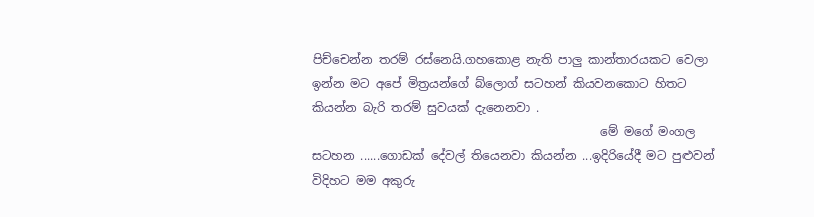පිච්චෙන්න තරම් රස්නෙයි.ගහකොළ නැති පාලු කාන්තාරයකට වෙලා ඉන්න මට අපේ මිත්‍රයන්ගේ බ්ලොග් සටහන් කියවනකොට හිතට කියන්න බැරි තරම් සුවයක් දැනෙනවා .
                                                මේ මගේ මංගල සටහන ......ගොඩක් දේවල් තියෙනවා කියන්න ...ඉදිරියේදී මට පුළුවන් විදිහට මම අකුරු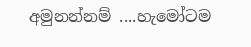අමුනන්නම් ....හැමෝටම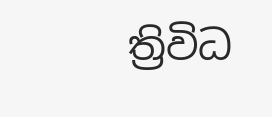ත්‍රිවිධ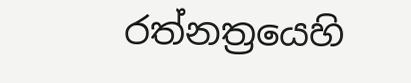රත්නත්‍රයෙහි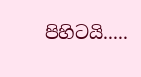පිහිටයි.....